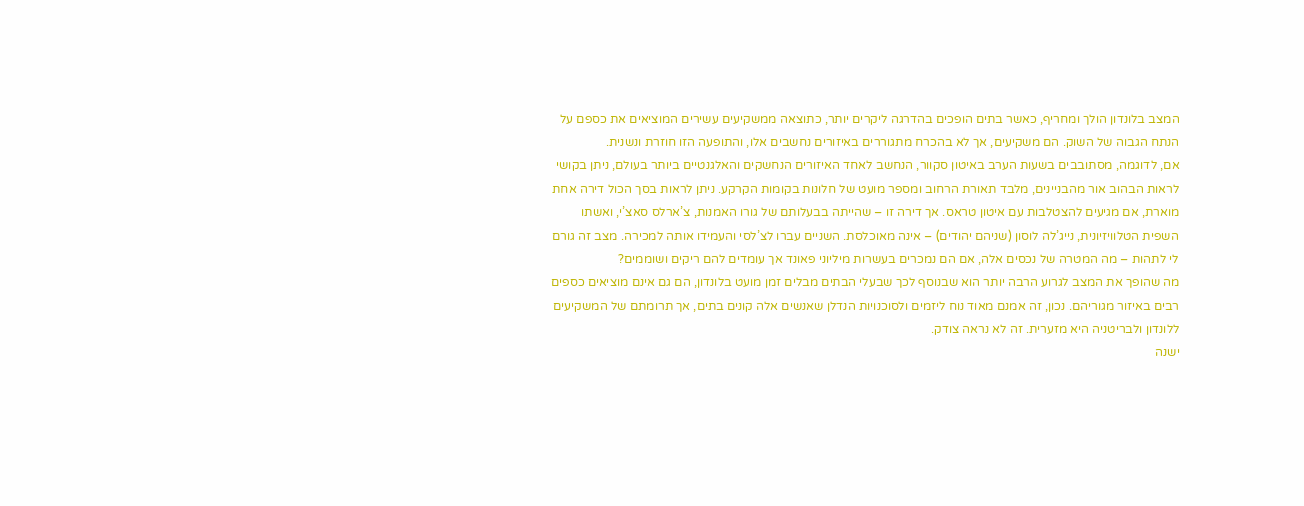המצב בלונדון הולך ומחריף, כאשר בתים הופכים בהדרגה ליקרים יותר, כתוצאה ממשקיעים עשירים המוציאים את כספם על הנתח הגבוה של השוק. הם משקיעים, אך לא בהכרח מתגוררים באיזורים נחשבים אלו, והתופעה הזו חוזרת ונשנית.
אם, לדוגמה, מסתובבים בשעות הערב באיטון סקוור, הנחשב לאחד האיזורים הנחשקים והאלגנטיים ביותר בעולם, ניתן בקושי לראות הבהוב אור מהבניינים, מלבד תאורת הרחוב ומספר מועט של חלונות בקומות הקרקע. ניתן לראות בסך הכול דירה אחת מוארת, אם מגיעים להצטלבות עם איטון טראס. אך דירה זו – שהייתה בבעלותם של גורו האמנות, צ’ארלס סאצ’י, ואשתו השפית הטלוויזיונית, נייג’לה לוסון (שניהם יהודים) – אינה מאוכלסת. השניים עברו לצ’לסי והעמידו אותה למכירה. מצב זה גורם לי לתהות – מה המטרה של נכסים אלה, אם הם נמכרים בעשרות מיליוני פאונד אך עומדים להם ריקים ושוממים?
מה שהופך את המצב לגרוע הרבה יותר הוא שבנוסף לכך שבעלי הבתים מבלים זמן מועט בלונדון, הם גם אינם מוציאים כספים רבים באיזור מגוריהם. נכון, זה אמנם מאוד נוח ליזמים ולסוכנויות הנדלן שאנשים אלה קונים בתים, אך תרומתם של המשקיעים ללונדון ולבריטניה היא מזערית. זה לא נראה צודק.
ישנה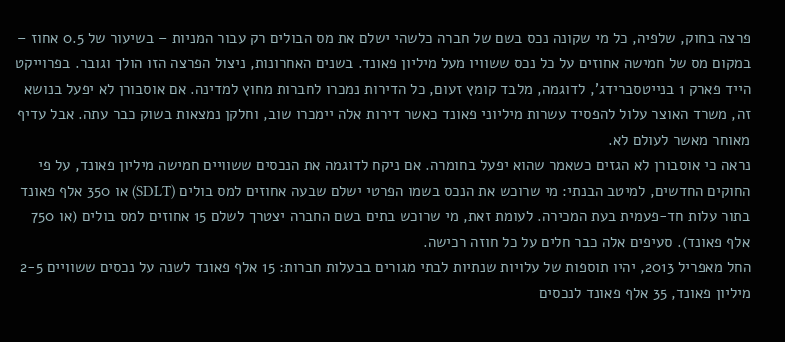פרצה בחוק, שלפיה, כל מי שקונה נכס בשם של חברה כלשהי ישלם את מס הבולים רק עבור המניות – בשיעור של 0.5 אחוז – במקום מס של חמישה אחוזים על כל נכס ששוויו מעל מיליון פאונד. בשנים האחרונות, ניצול הפרצה הזו הולך וגובר. בפרוייקט הייד פארק 1 בנייטסברידג’, לדוגמה, מלבד קומץ זעום, כל הדירות נמכרו לחברות מחוץ למדינה. אם אוסבורן לא יפעל בנושא זה, משרד האוצר עלול להפסיד עשרות מיליוני פאונד כאשר דירות אלה יימכרו שוב, וחלקן נמצאות בשוק כבר עתה. אבל עדיף מאוחר מאשר לעולם לא.
נראה כי אוסבורן לא הגזים כשאמר שהוא יפעל בחומרה. אם ניקח לדוגמה את הנכסים ששוויים חמישה מיליון פאונד, על פי החוקים החדשים, למיטב הבנתי: מי שרוכש את הנכס בשמו הפרטי ישלם שבעה אחוזים למס בולים (SDLT) או 350 אלף פאונד בתור עלות חד-פעמית בעת המכירה. לעומת זאת, מי שרוכש בתים בשם החברה יצטרך לשלם 15 אחוזים למס בולים (או 750 אלף פאונד). סעיפים אלה כבר חלים על כל חוזה רכישה.
החל מאפריל 2013, יהיו תוספות של עלויות שנתיות לבתי מגורים בבעלות חברות: 15 אלף פאונד לשנה על נכסים ששוויים 2-5 מיליון פאונד, 35 אלף פאונד לנכסים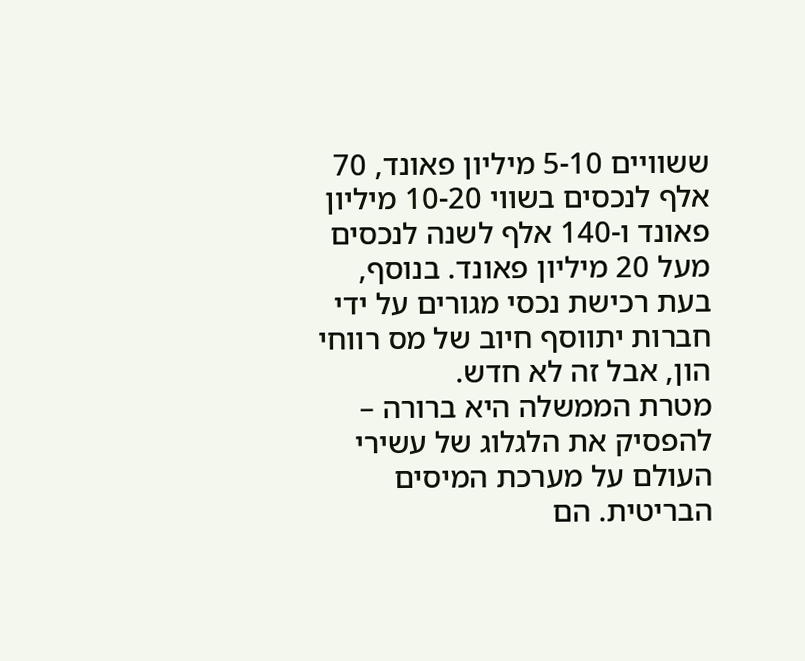ששוויים 5-10 מיליון פאונד, 70 אלף לנכסים בשווי 10-20 מיליון פאונד ו-140 אלף לשנה לנכסים מעל 20 מיליון פאונד. בנוסף, בעת רכישת נכסי מגורים על ידי חברות יתווסף חיוב של מס רווחי הון, אבל זה לא חדש.
מטרת הממשלה היא ברורה – להפסיק את הלגלוג של עשירי העולם על מערכת המיסים הבריטית. הם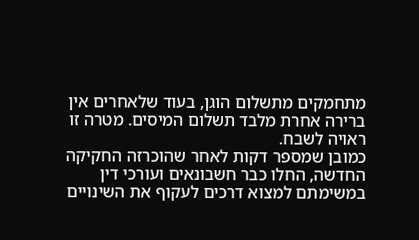מתחמקים מתשלום הוגן, בעוד שלאחרים אין ברירה אחרת מלבד תשלום המיסים. מטרה זו ראויה לשבח.
כמובן שמספר דקות לאחר שהוכרזה החקיקה החדשה, החלו כבר חשבונאים ועורכי דין במשימתם למצוא דרכים לעקוף את השינויים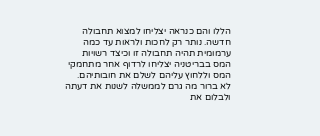הללו והם כנראה יצליחו למצוא תחבולה חדשה. נותר רק לחכות ולראות עד כמה ערמומית תהיה תחבולה זו וכיצד רשויות המס בבריטניה יצליחו לרדוף אחר מתחמקי המס וללחוץ עליהם לשלם את חובותיהם.
לא ברור מה גרם לממשלה לשנות את דעתה ולבלום את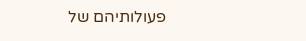פעולותיהם של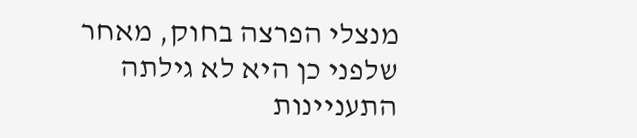מנצלי הפרצה בחוק, מאחר שלפני כן היא לא גילתה התעניינות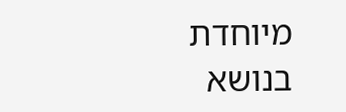מיוחדת בנושא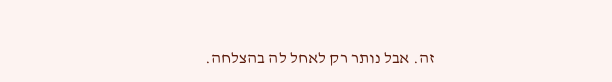זה. אבל נותר רק לאחל לה בהצלחה.